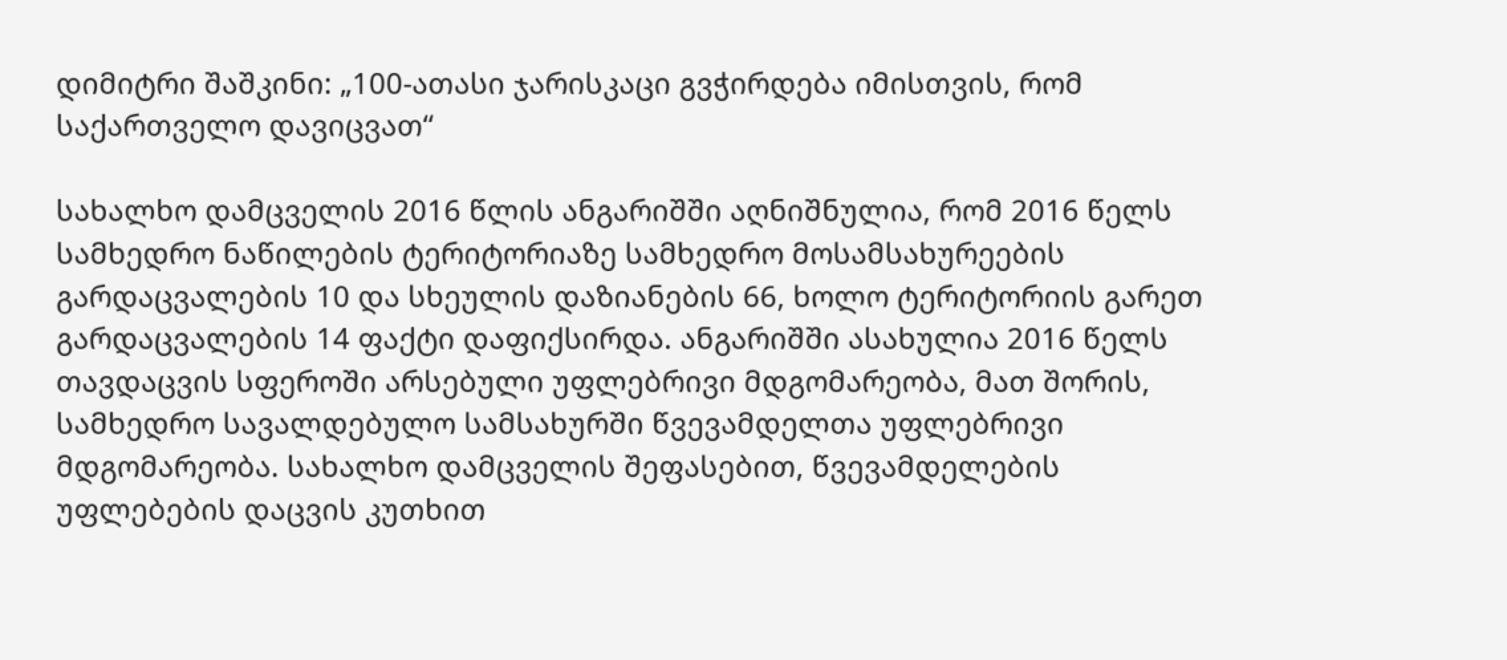დიმიტრი შაშკინი: „100-ათასი ჯარისკაცი გვჭირდება იმისთვის, რომ საქართველო დავიცვათ“

სახალხო დამცველის 2016 წლის ანგარიშში აღნიშნულია, რომ 2016 წელს სამხედრო ნაწილების ტერიტორიაზე სამხედრო მოსამსახურეების გარდაცვალების 10 და სხეულის დაზიანების 66, ხოლო ტერიტორიის გარეთ გარდაცვალების 14 ფაქტი დაფიქსირდა. ანგარიშში ასახულია 2016 წელს თავდაცვის სფეროში არსებული უფლებრივი მდგომარეობა, მათ შორის, სამხედრო სავალდებულო სამსახურში წვევამდელთა უფლებრივი მდგომარეობა. სახალხო დამცველის შეფასებით, წვევამდელების უფლებების დაცვის კუთხით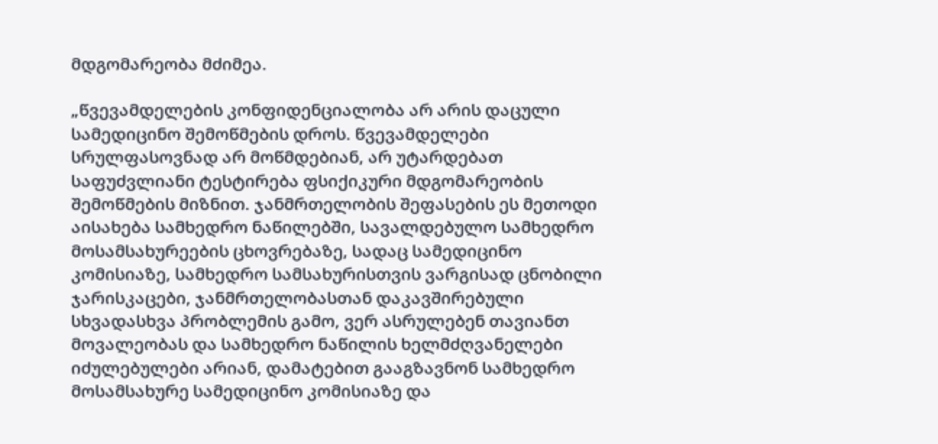მდგომარეობა მძიმეა.

„წვევამდელების კონფიდენციალობა არ არის დაცული სამედიცინო შემოწმების დროს. წვევამდელები სრულფასოვნად არ მოწმდებიან, არ უტარდებათ საფუძვლიანი ტესტირება ფსიქიკური მდგომარეობის შემოწმების მიზნით. ჯანმრთელობის შეფასების ეს მეთოდი აისახება სამხედრო ნაწილებში, სავალდებულო სამხედრო მოსამსახურეების ცხოვრებაზე, სადაც სამედიცინო კომისიაზე, სამხედრო სამსახურისთვის ვარგისად ცნობილი ჯარისკაცები, ჯანმრთელობასთან დაკავშირებული სხვადასხვა პრობლემის გამო, ვერ ასრულებენ თავიანთ მოვალეობას და სამხედრო ნაწილის ხელმძღვანელები იძულებულები არიან, დამატებით გააგზავნონ სამხედრო მოსამსახურე სამედიცინო კომისიაზე და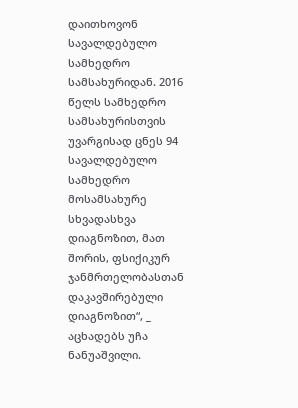დაითხოვონ სავალდებულო სამხედრო სამსახურიდან. 2016 წელს სამხედრო სამსახურისთვის უვარგისად ცნეს 94 სავალდებულო სამხედრო მოსამსახურე სხვადასხვა დიაგნოზით, მათ შორის, ფსიქიკურ ჯანმრთელობასთან დაკავშირებული დიაგნოზით“, _ აცხადებს უჩა ნანუაშვილი.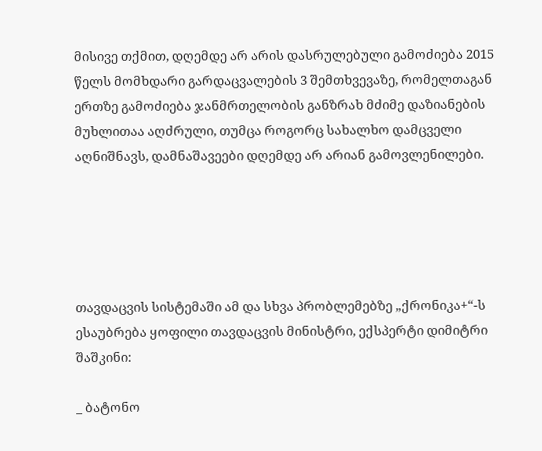მისივე თქმით, დღემდე არ არის დასრულებული გამოძიება 2015 წელს მომხდარი გარდაცვალების 3 შემთხვევაზე, რომელთაგან ერთზე გამოძიება ჯანმრთელობის განზრახ მძიმე დაზიანების მუხლითაა აღძრული, თუმცა როგორც სახალხო დამცველი აღნიშნავს, დამნაშავეები დღემდე არ არიან გამოვლენილები.





თავდაცვის სისტემაში ამ და სხვა პრობლემებზე „ქრონიკა+“-ს ესაუბრება ყოფილი თავდაცვის მინისტრი, ექსპერტი დიმიტრი შაშკინი:

_ ბატონო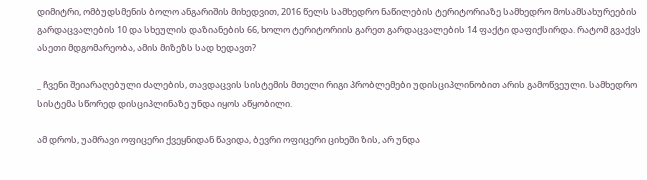დიმიტრი, ომბუდსმენის ბოლო ანგარიშის მიხედვით, 2016 წელს სამხედრო ნაწილების ტერიტორიაზე სამხედრო მოსამსახურეების გარდაცვალების 10 და სხეულის დაზიანების 66, ხოლო ტერიტორიის გარეთ გარდაცვალების 14 ფაქტი დაფიქსირდა. რატომ გვაქვს ასეთი მდგომარეობა, ამის მიზეზს სად ხედავთ?

_ ჩვენი შეიარაღებული ძალების, თავდაცვის სისტემის მთელი რიგი პრობლემები უდისციპლინობით არის გამოწვეული. სამხედრო სისტემა სწორედ დისციპლინაზე უნდა იყოს აწყობილი.

ამ დროს, უამრავი ოფიცერი ქვეყნიდან წავიდა, ბევრი ოფიცერი ციხეში ზის, არ უნდა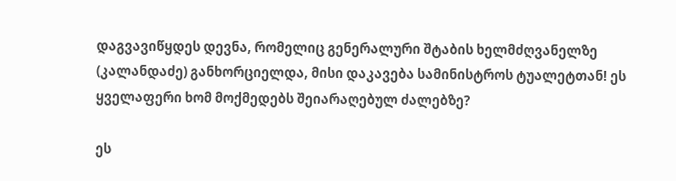დაგვავიწყდეს დევნა, რომელიც გენერალური შტაბის ხელმძღვანელზე (კალანდაძე) განხორციელდა, მისი დაკავება სამინისტროს ტუალეტთან! ეს ყველაფერი ხომ მოქმედებს შეიარაღებულ ძალებზე?

ეს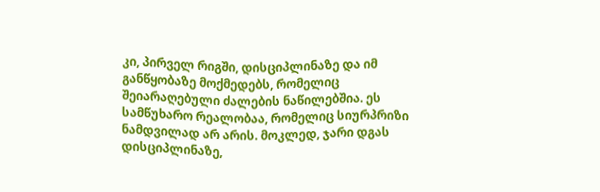კი, პირველ რიგში, დისციპლინაზე და იმ განწყობაზე მოქმედებს, რომელიც შეიარაღებული ძალების ნაწილებშია. ეს სამწუხარო რეალობაა, რომელიც სიურპრიზი ნამდვილად არ არის. მოკლედ, ჯარი დგას დისციპლინაზე,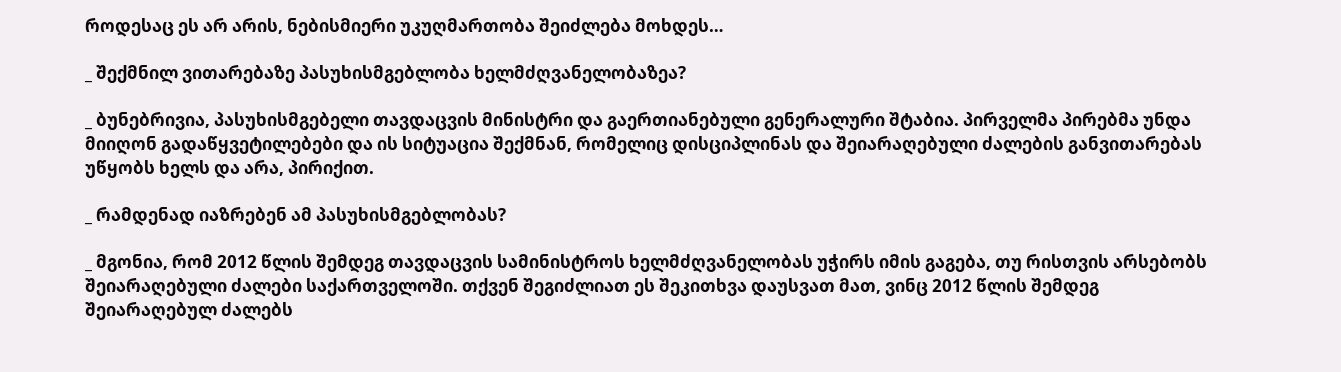როდესაც ეს არ არის, ნებისმიერი უკუღმართობა შეიძლება მოხდეს…

_ შექმნილ ვითარებაზე პასუხისმგებლობა ხელმძღვანელობაზეა?

_ ბუნებრივია, პასუხისმგებელი თავდაცვის მინისტრი და გაერთიანებული გენერალური შტაბია. პირველმა პირებმა უნდა მიიღონ გადაწყვეტილებები და ის სიტუაცია შექმნან, რომელიც დისციპლინას და შეიარაღებული ძალების განვითარებას უწყობს ხელს და არა, პირიქით.

_ რამდენად იაზრებენ ამ პასუხისმგებლობას?

_ მგონია, რომ 2012 წლის შემდეგ თავდაცვის სამინისტროს ხელმძღვანელობას უჭირს იმის გაგება, თუ რისთვის არსებობს შეიარაღებული ძალები საქართველოში. თქვენ შეგიძლიათ ეს შეკითხვა დაუსვათ მათ, ვინც 2012 წლის შემდეგ შეიარაღებულ ძალებს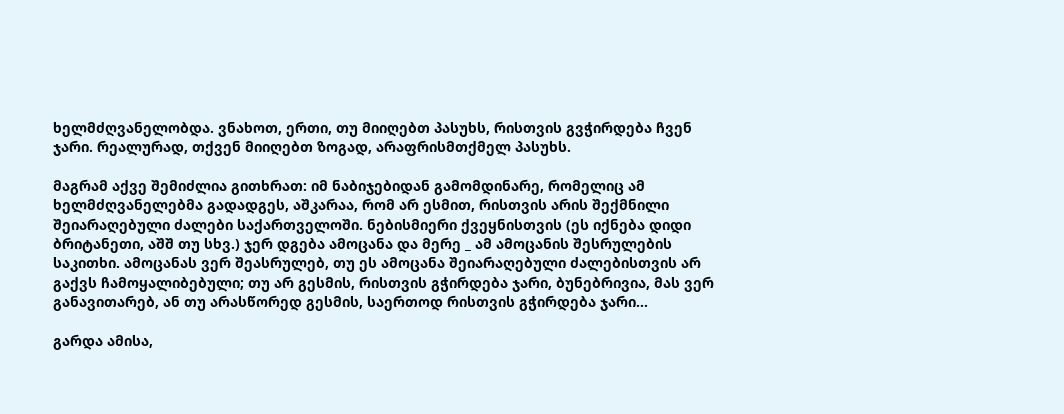ხელმძღვანელობდა. ვნახოთ, ერთი, თუ მიიღებთ პასუხს, რისთვის გვჭირდება ჩვენ ჯარი. რეალურად, თქვენ მიიღებთ ზოგად, არაფრისმთქმელ პასუხს.

მაგრამ აქვე შემიძლია გითხრათ: იმ ნაბიჯებიდან გამომდინარე, რომელიც ამ ხელმძღვანელებმა გადადგეს, აშკარაა, რომ არ ესმით, რისთვის არის შექმნილი შეიარაღებული ძალები საქართველოში. ნებისმიერი ქვეყნისთვის (ეს იქნება დიდი ბრიტანეთი, აშშ თუ სხვ.) ჯერ დგება ამოცანა და მერე _ ამ ამოცანის შესრულების საკითხი. ამოცანას ვერ შეასრულებ, თუ ეს ამოცანა შეიარაღებული ძალებისთვის არ გაქვს ჩამოყალიბებული; თუ არ გესმის, რისთვის გჭირდება ჯარი, ბუნებრივია, მას ვერ განავითარებ, ან თუ არასწორედ გესმის, საერთოდ რისთვის გჭირდება ჯარი…

გარდა ამისა,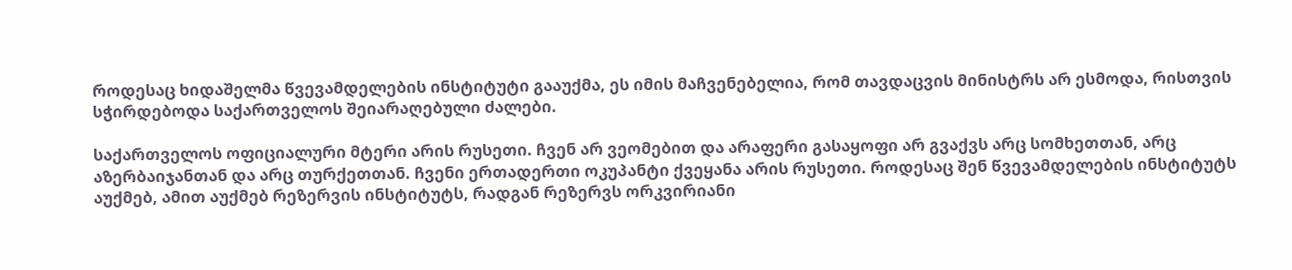როდესაც ხიდაშელმა წვევამდელების ინსტიტუტი გააუქმა, ეს იმის მაჩვენებელია, რომ თავდაცვის მინისტრს არ ესმოდა, რისთვის სჭირდებოდა საქართველოს შეიარაღებული ძალები.

საქართველოს ოფიციალური მტერი არის რუსეთი. ჩვენ არ ვეომებით და არაფერი გასაყოფი არ გვაქვს არც სომხეთთან, არც აზერბაიჯანთან და არც თურქეთთან. ჩვენი ერთადერთი ოკუპანტი ქვეყანა არის რუსეთი. როდესაც შენ წვევამდელების ინსტიტუტს აუქმებ, ამით აუქმებ რეზერვის ინსტიტუტს, რადგან რეზერვს ორკვირიანი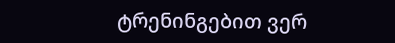ტრენინგებით ვერ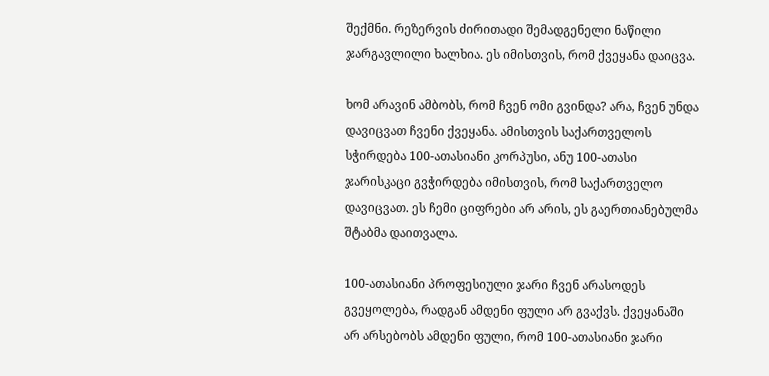შექმნი. რეზერვის ძირითადი შემადგენელი ნაწილი ჯარგავლილი ხალხია. ეს იმისთვის, რომ ქვეყანა დაიცვა.

ხომ არავინ ამბობს, რომ ჩვენ ომი გვინდა? არა, ჩვენ უნდა დავიცვათ ჩვენი ქვეყანა. ამისთვის საქართველოს სჭირდება 100-ათასიანი კორპუსი, ანუ 100-ათასი ჯარისკაცი გვჭირდება იმისთვის, რომ საქართველო დავიცვათ. ეს ჩემი ციფრები არ არის, ეს გაერთიანებულმა შტაბმა დაითვალა.

100-ათასიანი პროფესიული ჯარი ჩვენ არასოდეს გვეყოლება, რადგან ამდენი ფული არ გვაქვს. ქვეყანაში არ არსებობს ამდენი ფული, რომ 100-ათასიანი ჯარი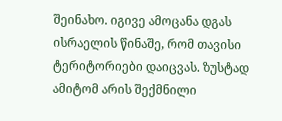შეინახო. იგივე ამოცანა დგას ისრაელის წინაშე, რომ თავისი ტერიტორიები დაიცვას. ზუსტად ამიტომ არის შექმნილი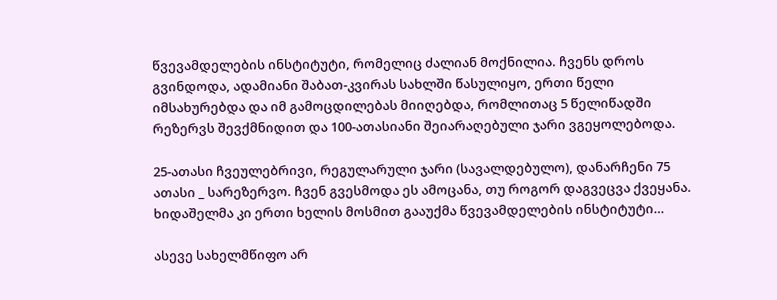წვევამდელების ინსტიტუტი, რომელიც ძალიან მოქნილია. ჩვენს დროს გვინდოდა, ადამიანი შაბათ-კვირას სახლში წასულიყო, ერთი წელი იმსახურებდა და იმ გამოცდილებას მიიღებდა, რომლითაც 5 წელიწადში რეზერვს შევქმნიდით და 100-ათასიანი შეიარაღებული ჯარი ვგეყოლებოდა.

25-ათასი ჩვეულებრივი, რეგულარული ჯარი (სავალდებულო), დანარჩენი 75 ათასი _ სარეზერვო. ჩვენ გვესმოდა ეს ამოცანა, თუ როგორ დაგვეცვა ქვეყანა. ხიდაშელმა კი ერთი ხელის მოსმით გააუქმა წვევამდელების ინსტიტუტი…

ასევე სახელმწიფო არ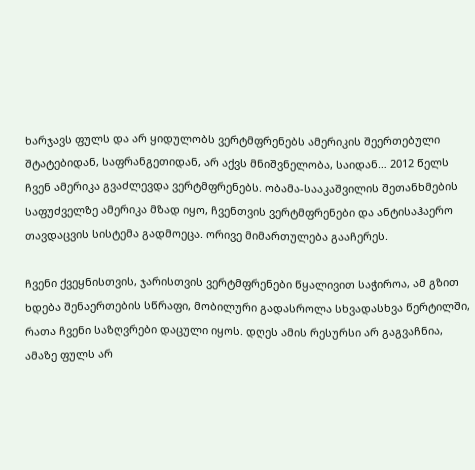ხარჯავს ფულს და არ ყიდულობს ვერტმფრენებს ამერიკის შეერთებული შტატებიდან, საფრანგეთიდან, არ აქვს მნიშვნელობა, საიდან… 2012 წელს ჩვენ ამერიკა გვაძლევდა ვერტმფრენებს. ობამა-სააკაშვილის შეთანხმების საფუძველზე ამერიკა მზად იყო, ჩვენთვის ვერტმფრენები და ანტისაჰაერო თავდაცვის სისტემა გადმოეცა. ორივე მიმართულება გააჩერეს.

ჩვენი ქვეყნისთვის, ჯარისთვის ვერტმფრენები წყალივით საჭიროა, ამ გზით ხდება შენაერთების სწრაფი, მობილური გადასროლა სხვადასხვა წერტილში, რათა ჩვენი საზღვრები დაცული იყოს. დღეს ამის რესურსი არ გაგვაჩნია, ამაზე ფულს არ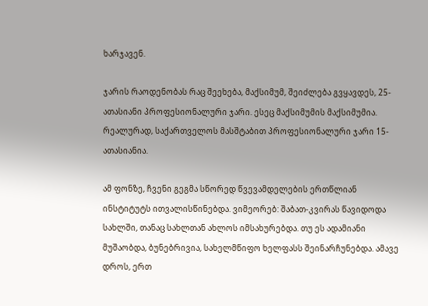ხარჯავენ.

ჯარის რაოდენობას რაც შეეხება, მაქსიმუმ, შეიძლება გვყავდეს, 25-ათასიანი პროფესიონალური ჯარი. ესეც მაქსიმუმის მაქსიმუმია. რეალურად, საქართველოს მასშტაბით პროფესიონალური ჯარი 15-ათასიანია.

ამ ფონზე, ჩვენი გეგმა სწორედ წვევამდელების ერთწლიან ინსტიტუტს ითვალისწინებდა. ვიმეორებ: შაბათ-კვირას წავიდოდა სახლში, თანაც სახლთან ახლოს იმსახურებდა. თუ ეს ადამიანი მუშაობდა, ბუნებრივია, სახელმწიფო ხელფასს შეინარჩუნებდა. ამავე დროს, ერთ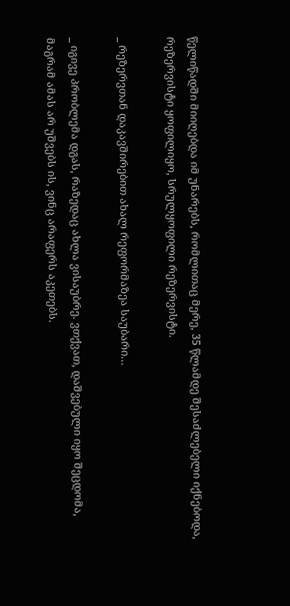წელიწადში მიიღებდა იმ უნარებს, რომლითაც მერე, 35 წლამდე შესაძლებელი იქნებოდა, რეზერვისტი ყოფილიყო, სრულყოფილი რეზერვისტი.

_ რეზერვთან დაკავშირებით ახალ რეფორმაზეა საუბარი…

_ იგივე პრობლემა დგას, რაზედაც ახლა ვისაუბრე. ვთქვათ, დაშვებული იყო შეცდომა, მაგრამ ამას არ უშვებს ის, ვინც არაფერს აკეთებს.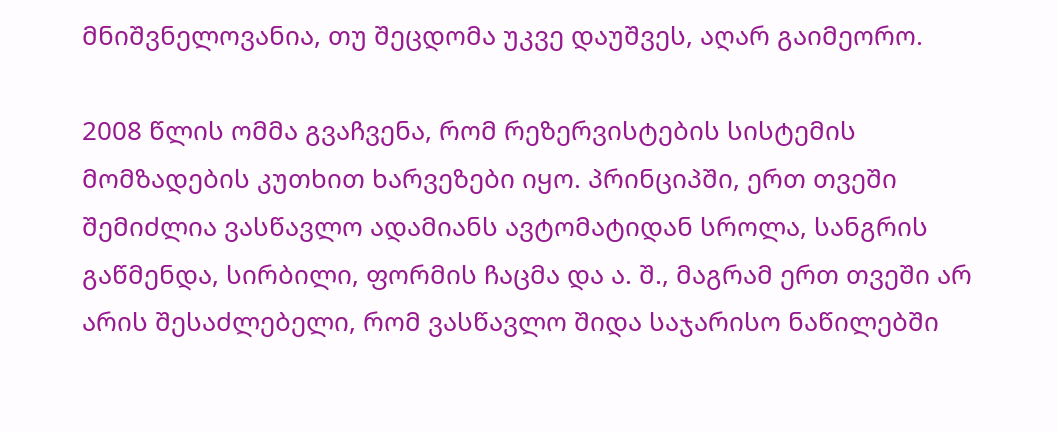მნიშვნელოვანია, თუ შეცდომა უკვე დაუშვეს, აღარ გაიმეორო.

2008 წლის ომმა გვაჩვენა, რომ რეზერვისტების სისტემის მომზადების კუთხით ხარვეზები იყო. პრინციპში, ერთ თვეში შემიძლია ვასწავლო ადამიანს ავტომატიდან სროლა, სანგრის გაწმენდა, სირბილი, ფორმის ჩაცმა და ა. შ., მაგრამ ერთ თვეში არ არის შესაძლებელი, რომ ვასწავლო შიდა საჯარისო ნაწილებში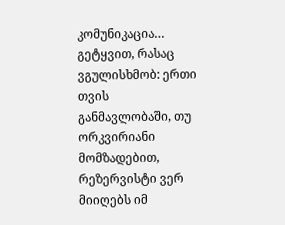კომუნიკაცია… გეტყვით, რასაც ვგულისხმობ: ერთი თვის განმავლობაში, თუ ორკვირიანი მომზადებით, რეზერვისტი ვერ მიიღებს იმ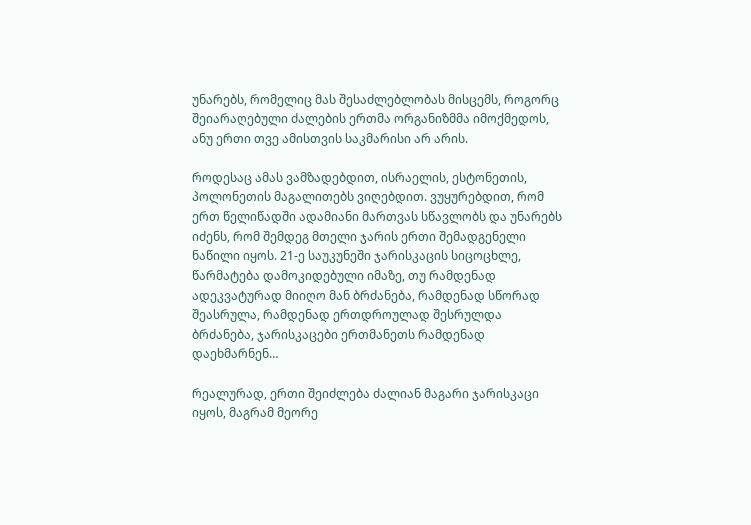უნარებს, რომელიც მას შესაძლებლობას მისცემს, როგორც შეიარაღებული ძალების ერთმა ორგანიზმმა იმოქმედოს, ანუ ერთი თვე ამისთვის საკმარისი არ არის.

როდესაც ამას ვამზადებდით, ისრაელის, ესტონეთის, პოლონეთის მაგალითებს ვიღებდით. ვუყურებდით, რომ ერთ წელიწადში ადამიანი მართვას სწავლობს და უნარებს იძენს, რომ შემდეგ მთელი ჯარის ერთი შემადგენელი ნაწილი იყოს. 21-ე საუკუნეში ჯარისკაცის სიცოცხლე, წარმატება დამოკიდებული იმაზე, თუ რამდენად ადეკვატურად მიიღო მან ბრძანება, რამდენად სწორად შეასრულა, რამდენად ერთდროულად შესრულდა ბრძანება, ჯარისკაცები ერთმანეთს რამდენად დაეხმარნენ…

რეალურად, ერთი შეიძლება ძალიან მაგარი ჯარისკაცი იყოს, მაგრამ მეორე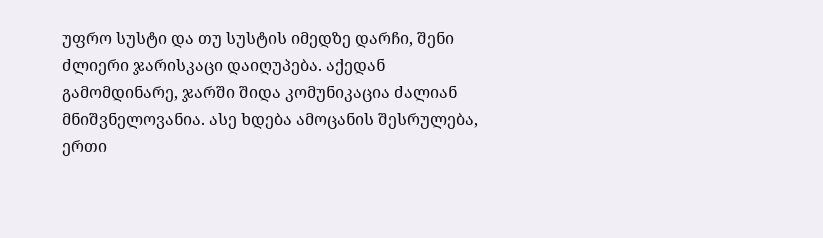უფრო სუსტი და თუ სუსტის იმედზე დარჩი, შენი ძლიერი ჯარისკაცი დაიღუპება. აქედან გამომდინარე, ჯარში შიდა კომუნიკაცია ძალიან მნიშვნელოვანია. ასე ხდება ამოცანის შესრულება, ერთი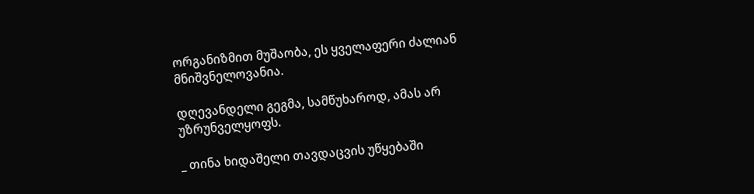ორგანიზმით მუშაობა, ეს ყველაფერი ძალიან მნიშვნელოვანია.

დღევანდელი გეგმა, სამწუხაროდ, ამას არ უზრუნველყოფს.

_ თინა ხიდაშელი თავდაცვის უწყებაში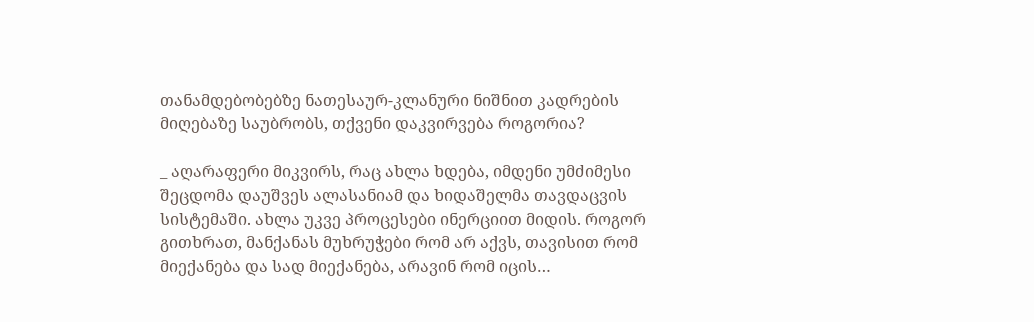თანამდებობებზე ნათესაურ-კლანური ნიშნით კადრების მიღებაზე საუბრობს, თქვენი დაკვირვება როგორია?

_ აღარაფერი მიკვირს, რაც ახლა ხდება, იმდენი უმძიმესი შეცდომა დაუშვეს ალასანიამ და ხიდაშელმა თავდაცვის სისტემაში. ახლა უკვე პროცესები ინერციით მიდის. როგორ გითხრათ, მანქანას მუხრუჭები რომ არ აქვს, თავისით რომ მიექანება და სად მიექანება, არავინ რომ იცის…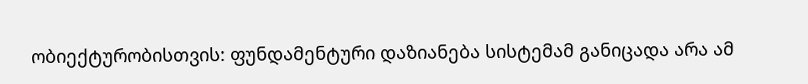ობიექტურობისთვის: ფუნდამენტური დაზიანება სისტემამ განიცადა არა ამ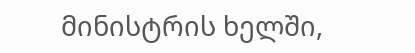მინისტრის ხელში,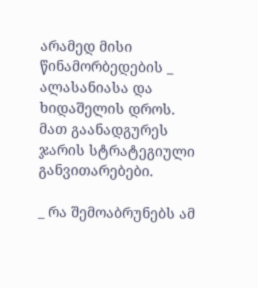არამედ მისი წინამორბედების _ ალასანიასა და ხიდაშელის დროს. მათ გაანადგურეს ჯარის სტრატეგიული განვითარებები.

_ რა შემოაბრუნებს ამ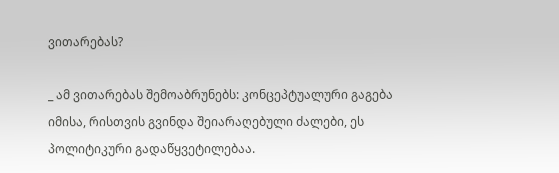ვითარებას?

_ ამ ვითარებას შემოაბრუნებს: კონცეპტუალური გაგება იმისა, რისთვის გვინდა შეიარაღებული ძალები, ეს პოლიტიკური გადაწყვეტილებაა.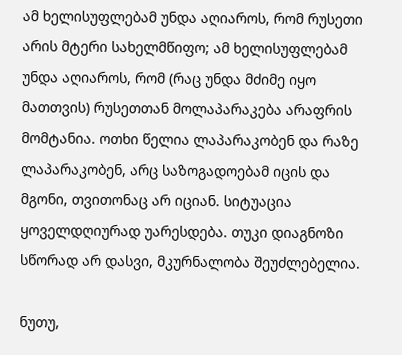ამ ხელისუფლებამ უნდა აღიაროს, რომ რუსეთი არის მტერი სახელმწიფო; ამ ხელისუფლებამ უნდა აღიაროს, რომ (რაც უნდა მძიმე იყო მათთვის) რუსეთთან მოლაპარაკება არაფრის მომტანია. ოთხი წელია ლაპარაკობენ და რაზე ლაპარაკობენ, არც საზოგადოებამ იცის და მგონი, თვითონაც არ იციან. სიტუაცია ყოველდღიურად უარესდება. თუკი დიაგნოზი სწორად არ დასვი, მკურნალობა შეუძლებელია.

ნუთუ,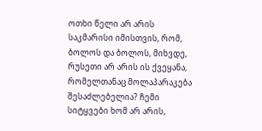ოთხი წელი არ არის საკმარისი იმისთვის, რომ, ბოლოს და ბოლოს, მიხვდე, რუსეთი არ არის ის ქვეყანა, რომელთანაც მოლაპარაკება შესაძლებელია? ჩემი სიტყვები ხომ არ არის,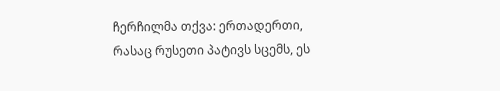ჩერჩილმა თქვა: ერთადერთი, რასაც რუსეთი პატივს სცემს, ეს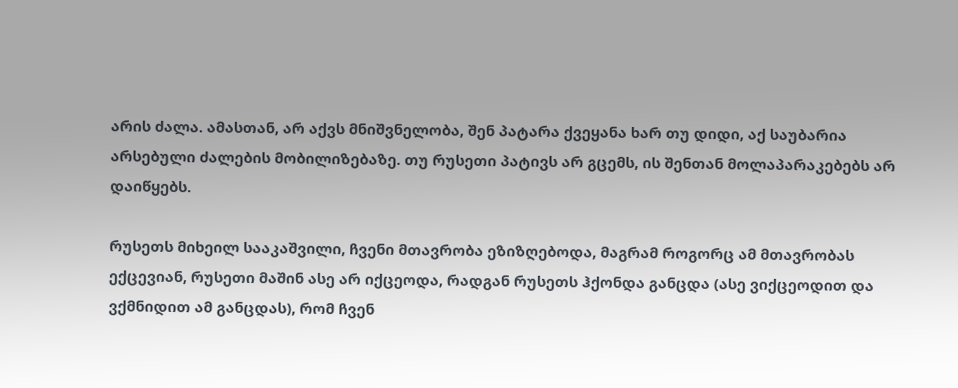არის ძალა. ამასთან, არ აქვს მნიშვნელობა, შენ პატარა ქვეყანა ხარ თუ დიდი, აქ საუბარია არსებული ძალების მობილიზებაზე. თუ რუსეთი პატივს არ გცემს, ის შენთან მოლაპარაკებებს არ დაიწყებს.

რუსეთს მიხეილ სააკაშვილი, ჩვენი მთავრობა ეზიზღებოდა, მაგრამ როგორც ამ მთავრობას ექცევიან, რუსეთი მაშინ ასე არ იქცეოდა, რადგან რუსეთს ჰქონდა განცდა (ასე ვიქცეოდით და ვქმნიდით ამ განცდას), რომ ჩვენ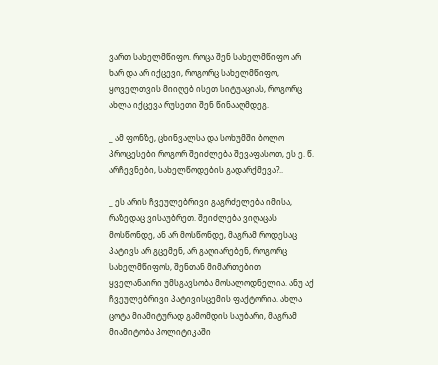ვართ სახელმწიფო. როცა შენ სახელმწიფო არ ხარ და არ იქცევი, როგორც სახელმწიფო, ყოველთვის მიიღებ ისეთ სიტუაციას, როგორც ახლა იქცევა რუსეთი შენ წინააღმდეგ.

_ ამ ფონზე, ცხინვალსა და სოხუმში ბოლო პროცესები როგორ შეიძლება შევაფასოთ, ეს ე. წ. არჩევნები, სახელწოდების გადარქმევა?..

_ ეს არის ჩვეულებრივი გაგრძელება იმისა, რაზედაც ვისაუბრეთ. შეიძლება ვიღაცას მოსწონდე, ან არ მოსწონდე, მაგრამ როდესაც პატივს არ გცემენ, არ გაღიარებენ, როგორც სახელმწიფოს, შენთან მიმართებით ყველანაირი უმსგავსობა მოსალოდნელია. ანუ აქ ჩვეულებრივი პატივისცემის ფაქტორია. ახლა ცოტა მიამიტურად გამომდის საუბარი, მაგრამ მიამიტობა პოლიტიკაში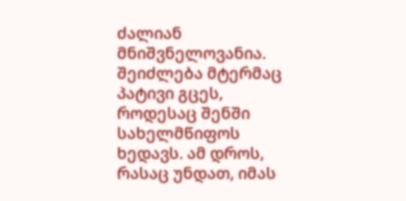ძალიან მნიშვნელოვანია. შეიძლება მტერმაც პატივი გცეს, როდესაც შენში სახელმწიფოს ხედავს. ამ დროს, რასაც უნდათ, იმას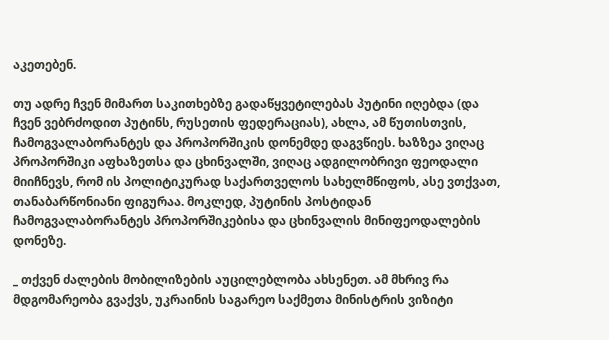აკეთებენ.

თუ ადრე ჩვენ მიმართ საკითხებზე გადაწყვეტილებას პუტინი იღებდა (და ჩვენ ვებრძოდით პუტინს, რუსეთის ფედერაციას), ახლა, ამ წუთისთვის, ჩამოგვალაბორანტეს და პროპორშიკის დონემდე დაგვწიეს. ხაზზეა ვიღაც პროპორშიკი აფხაზეთსა და ცხინვალში, ვიღაც ადგილობრივი ფეოდალი მიიჩნევს, რომ ის პოლიტიკურად საქართველოს სახელმწიფოს, ასე ვთქვათ, თანაბარწონიანი ფიგურაა. მოკლედ, პუტინის პოსტიდან ჩამოგვალაბორანტეს პროპორშიკებისა და ცხინვალის მინიფეოდალების დონეზე.

_ თქვენ ძალების მობილიზების აუცილებლობა ახსენეთ. ამ მხრივ რა მდგომარეობა გვაქვს, უკრაინის საგარეო საქმეთა მინისტრის ვიზიტი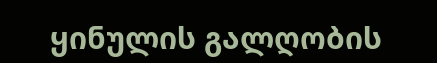ყინულის გალღობის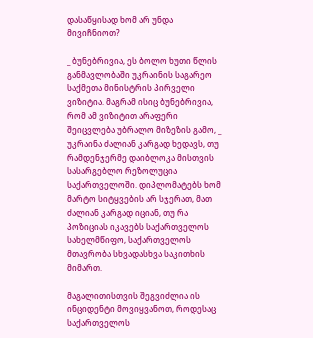დასაწყისად ხომ არ უნდა მივიჩნიოთ?

_ ბუნებრივია, ეს ბოლო ხუთი წლის განმავლობაში უკრაინის საგარეო საქმეთა მინისტრის პირველი ვიზიტია. მაგრამ ისიც ბუნებრივია, რომ ამ ვიზიტით არაფერი შეიცვლება უბრალო მიზეზის გამო, _ უკრაინა ძალიან კარგად ხედავს, თუ რამდენჯერმე დაიბლოკა მისთვის სასარგებლო რეზოლუცია საქართველოში. დიპლომატებს ხომ მარტო სიტყვების არ სჯერათ, მათ ძალიან კარგად იციან, თუ რა პოზიციას იკავებს საქართველოს სახელმწიფო, საქართველოს მთავრობა სხვადასხვა საკითხის მიმართ.

მაგალითისთვის შეგვიძლია ის ინციდენტი მოვიყვანოთ, როდესაც საქართველოს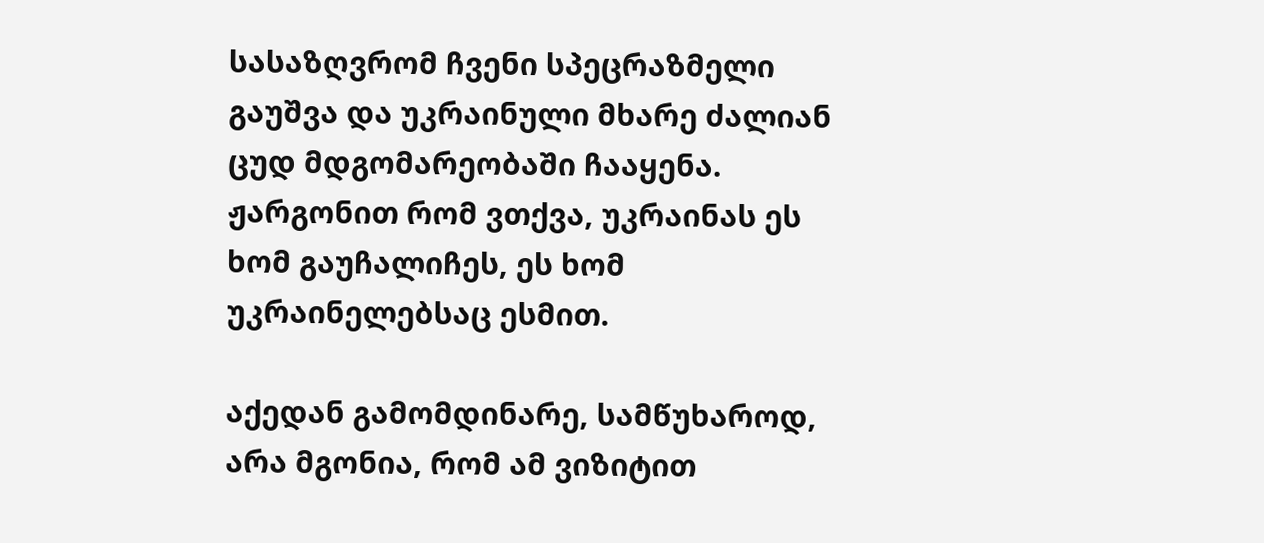სასაზღვრომ ჩვენი სპეცრაზმელი გაუშვა და უკრაინული მხარე ძალიან ცუდ მდგომარეობაში ჩააყენა. ჟარგონით რომ ვთქვა, უკრაინას ეს ხომ გაუჩალიჩეს, ეს ხომ უკრაინელებსაც ესმით.

აქედან გამომდინარე, სამწუხაროდ, არა მგონია, რომ ამ ვიზიტით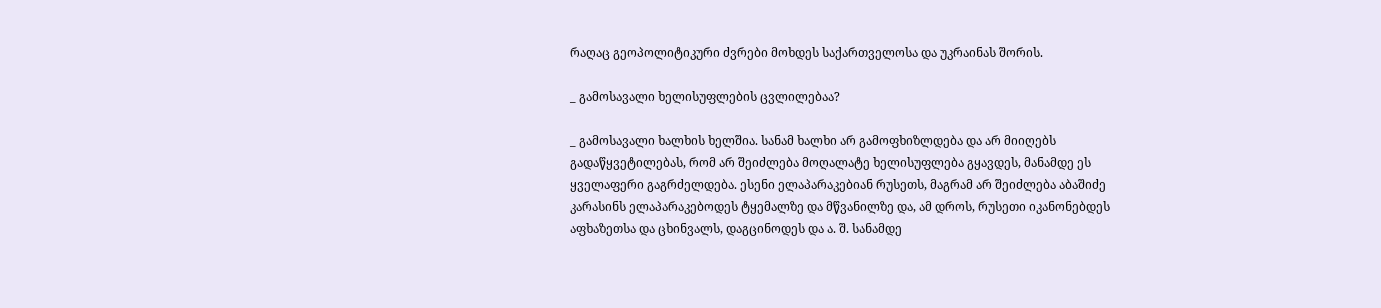რაღაც გეოპოლიტიკური ძვრები მოხდეს საქართველოსა და უკრაინას შორის.

_ გამოსავალი ხელისუფლების ცვლილებაა?

_ გამოსავალი ხალხის ხელშია. სანამ ხალხი არ გამოფხიზლდება და არ მიიღებს გადაწყვეტილებას, რომ არ შეიძლება მოღალატე ხელისუფლება გყავდეს, მანამდე ეს ყველაფერი გაგრძელდება. ესენი ელაპარაკებიან რუსეთს, მაგრამ არ შეიძლება აბაშიძე კარასინს ელაპარაკებოდეს ტყემალზე და მწვანილზე და, ამ დროს, რუსეთი იკანონებდეს აფხაზეთსა და ცხინვალს, დაგცინოდეს და ა. შ. სანამდე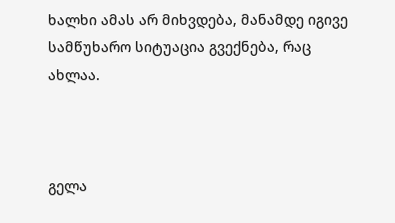ხალხი ამას არ მიხვდება, მანამდე იგივე სამწუხარო სიტუაცია გვექნება, რაც ახლაა.



გელა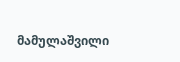მამულაშვილი